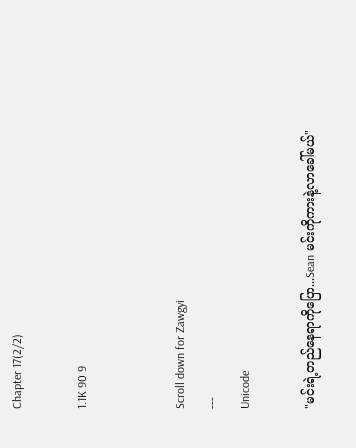Chapter 17(2/2)

1.1K 90 9


Scroll down for Zawgyi
---
Unicode

"မင်းရဲ့တည်နေရာကိုပြော...Sean မင်းကိုကားနဲ့လာခေါ်မယ်"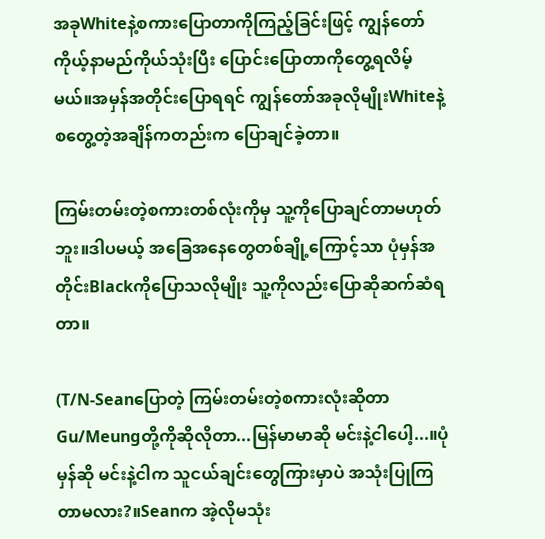အခုWhiteနဲ့စကားပြောတာကိုကြည့်ခြင်းဖြင့် ကျွန်တော် ကိုယ့်နာမည်ကိုယ်သုံးပြီး ပြောင်းပြောတာကိုတွေ့ရလိမ့်မယ်။အမှန်အတိုင်းပြောရရင် ကျွန်တော်အခုလိုမျိုးWhiteနဲ့စတွေ့တဲ့အချိန်ကတည်းက ပြောချင်ခဲ့တာ။

ကြမ်းတမ်းတဲ့စကားတစ်လုံးကိုမှ သူ့ကိုပြောချင်တာမဟုတ်ဘူး။ဒါပမယ့် အခြေအနေတွေတစ်ချို့ကြောင့်သာ ပုံမှန်အတိုင်းBlackကိုပြောသလိုမျိုး သူ့ကိုလည်းပြောဆိုဆက်ဆံရတာ။

(T/N-Seanပြောတဲ့ ကြမ်းတမ်းတဲ့စကားလုံးဆိုတာ Gu/Meungတို့ကိုဆိုလိုတာ...မြန်မာမာဆို မင်းနဲ့ငါပေါ့...။ပုံမှန်ဆို မင်းနဲ့ငါက သူငယ်ချင်းတွေကြားမှာပဲ အသုံးပြုကြတာမလား?။Seanက အဲ့လိုမသုံး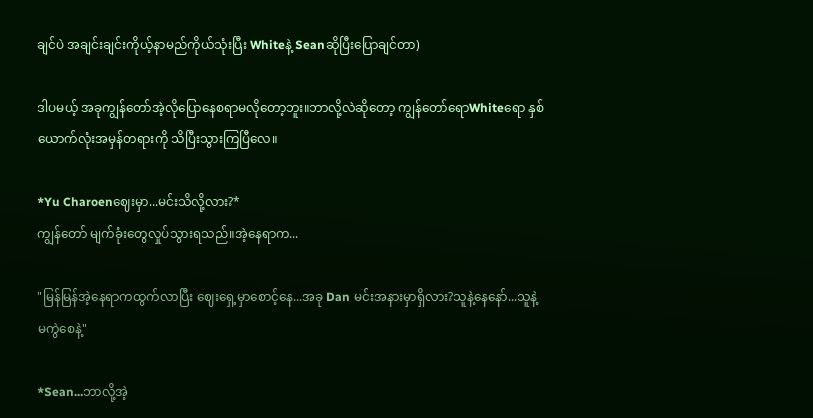ချင်ပဲ အချင်းချင်းကိုယ့်နာမည်ကိုယ်သုံးပြီး Whiteနဲ့ Seanဆိုပြီးပြောချင်တာ)

ဒါပမယ့် အခုကျွန်တော်အဲ့လိုပြောနေစရာမလိုတော့ဘူး။ဘာလို့လဲဆိုတော့ ကျွန်တော်ရောWhiteရော နှစ်ယောက်လုံးအမှန်တရားကို သိပြီးသွားကြပြီလေ။

*Yu Charoenဈေးမှာ...မင်းသိလို့လား?*
ကျွန်တော် မျက်ခုံးတွေလှုပ်သွားရသည်။အဲ့နေရာက...

"မြန်မြန်အဲ့နေရာကထွက်လာပြီး ဈေးရှေ့မှာစောင့်နေ...အခု Dan မင်းအနားမှာရှိလား?သူနဲ့နေနော်...သူနဲ့မကွဲစေနဲ့"

*Sean...ဘာလို့အဲ့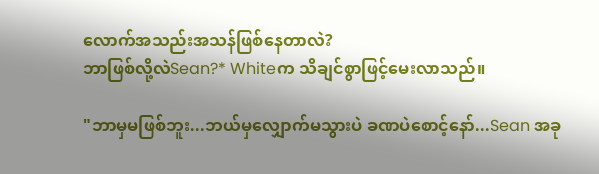လောက်အသည်းအသန်ဖြစ်နေတာလဲ?
ဘာဖြစ်လို့လဲSean?* Whiteက သိချင်စွာဖြင့်မေးလာသည်။

"ဘာမှမဖြစ်ဘူး...ဘယ်မှလျှောက်မသွားပဲ ခဏပဲစောင့်နော်...Sean အခု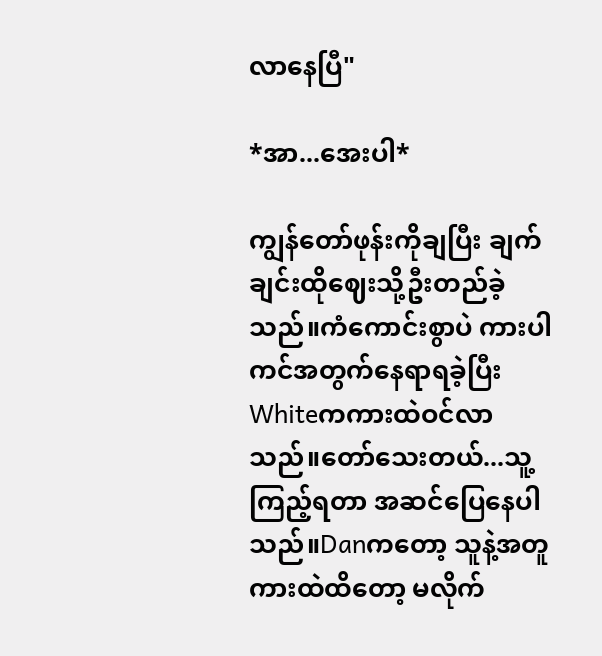လာနေပြီ"

*အာ...အေးပါ*

ကျွန်တော်ဖုန်းကိုချပြီး ချက်ချင်းထိုဈေးသို့ဦးတည်ခဲ့သည်။ကံကောင်းစွာပဲ ကားပါကင်အတွက်နေရာရခဲ့ပြီး Whiteကကားထဲဝင်လာသည်။တော်သေးတယ်...သူ့ကြည့်ရတာ အဆင်ပြေနေပါသည်။Danကတော့ သူနဲ့အတူကားထဲထိတော့ မလိုက်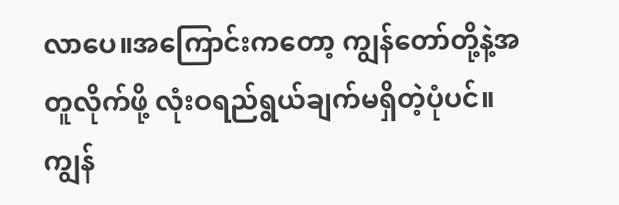လာပေ။အကြောင်းကတော့ ကျွန်တော်တို့နဲ့အတူလိုက်ဖို့ လုံးဝရည်ရွယ်ချက်မရှိတဲ့ပုံပင်။ကျွန်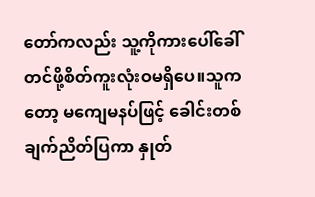တော်ကလည်း သူ့ကိုကားပေါ်ခေါ်တင်ဖို့စိတ်ကူးလုံးဝမရှိပေ။သူကတော့ မကျေမနပ်ဖြင့် ခေါင်းတစ်ချက်ညိတ်ပြကာ နှုတ်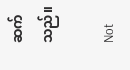ဆက်သည်။

Not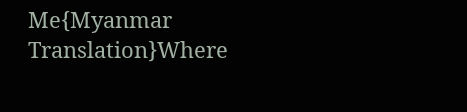Me{Myanmar Translation}Where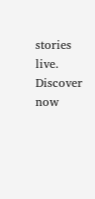stories live. Discover now